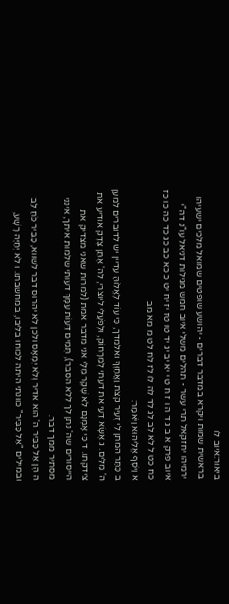ביאור:איוב לו
בראשית שמות ויקרא במדבר דברים - יהושע שופטים שמואל מלכים ישעיהו ירמיהו יחזקאל תרי עשר - תהלים משלי איוב חמש מגילות דניאל עו"נ דה"י
איוב פרק א ב ג ד ה ו ז ח ט י יא יב יג יד טו טז יז יח יט כ כא כב כג כד כה כו כז כח כט ל לא לב לג לד לה לו לז לח לט מ מא מב
א וַיֹּסֶף אֱלִיהוּא וַיֹּאמַר:
ב כַּתַּר המתן לִי זְעֵיר קצת וַאֲחַוֶּךָּ ואלמדך, כִּי עוֹד לֶאֱלוֹהַּ עדיין יש לדוברים למען ה' מִלִּים. ג אֶשָּׂא דֵעִי את דעתי לְמֵרָחוֹק, וּלְפֹעֲלִי ליוצרי, לה' אֶתֵּן צֶדֶק אודיע את צידקתו. ד כִּי אָמְנָם לֹא שֶׁקֶר מִלָּי אני מדבר אמת (למרות שאני מצדיק את הייסורים שה' נתן לך ללא הסבר), תְּמִים דֵּעוֹת עִמָּךְ דעותי שלמות איתך, אינני מסתיר ממך דבר.
ה הֶן אֵל כַּבִּיר ה' הוא אדיר וְלֹא יִמְאָס ולכן לא יהרוס דבר לשווא, כַּבִּיר כֹּחַ לֵב ובמילים "אֵל כַּבִּיר" כוונתי היתה לכוחו בליבו, במחשבתו. ו לֹא יְחַיֶּה רָשָׁע,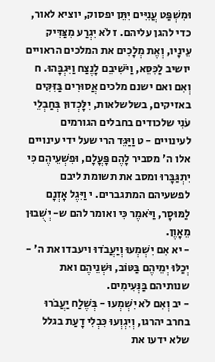וּמִשְׁפַּט עֲנִיִּים יִתֵּן יפסוק, יוציא לאור, כדי להגן עליהם. ז לֹא יִגְרַע מִצַּדִּיק עֵינָיו, וְאֶת מְלָכִים את המלכים הראויים יושיב לַכִּסֵּא, וַיֹּשִׁיבֵם לָנֶצַח וַיִּגְבָּהוּ. ח וְאִם ואם ישנם מלכים אֲסוּרִים בַּזִּקִּים באזיקים, בשלשלאות, יִלָּכְדוּן בְּחַבְלֵי עֹנִי שלכודים בחבלים הגורמים לעינויים - ט וַיַּגֵּד הרי שעל ידי עינויים אלו ה' מסביר לָהֶם פָּעֳלָם, וּפִשְׁעֵיהֶם כִּי יִתְגַּבָּרוּ ומסב את תשומת ליבם לפשעיהם המתגברים. י וַיִּגֶל אָזְנָם לַמּוּסָר, וַיֹּאמֶר כִּי ואומר להם ש- יְשֻׁבוּן מֵאָוֶן.
- יא אִם יִשְׁמְעוּ וְיַעֲבֹדוּ ויעבדו את ה' - יְכַלּוּ יְמֵיהֶם בַּטּוֹב, וּשְׁנֵיהֶם ואת שנותיהם בַּנְּעִימִים.
- יב וְאִם לֹא יִשְׁמְעוּ - בְּשֶׁלַח יַעֲבֹרוּ בחרב יהרגו, וְיִגְוְעוּ כִּבְלִי דָעַת בגלל שלא ידעו את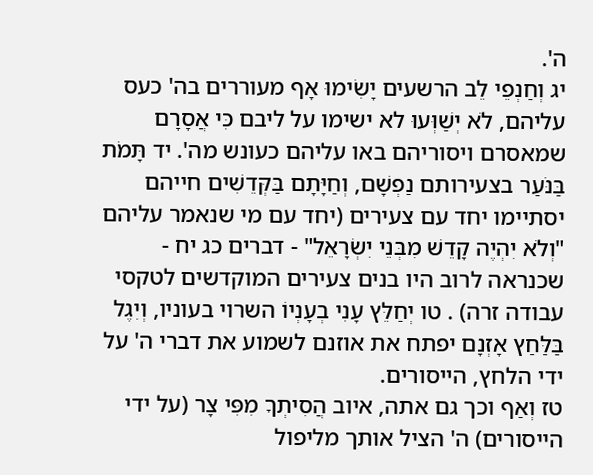ה'.
יג וְחַנְפֵי לֵב הרשעים יָשִׂימוּ אָף מעוררים בה' כעס עליהם, לֹא יְשַׁוְּעוּ לא ישימו על ליבם כִּי אֲסָרָם שמאסרם ויסוריהם באו עליהם כעונש מה'. יד תָּמֹת בַּנֹּעַר בצעירותם נַפְשָׁם, וְחַיָּתָם בַּקְּדֵשִׁים חייהם יסתיימו יחד עם צעירים (יחד עם מי שנאמר עליהם "וְלֹא יִהְיֶה קָדֵשׁ מִבְּנֵי יִשְׂרָאֵל" - דברים כג יח - שכנראה לרוב היו בנים צעירים המוקדשים לטקסי עבודה זרה) . טו יְחַלֵּץ עָנִי בְעָנְיוֹ השרוי בעוניו, וְיִגֶל בַּלַּחַץ אָזְנָם יפתח את אוזנם לשמוע את דברי ה' על ידי הלחץ, הייסורים.
טז וְאַף וכך גם אתה, איוב הֲסִיתְךָ מִפִּי צָר (על ידי הייסורים) ה' הציל אותך מליפול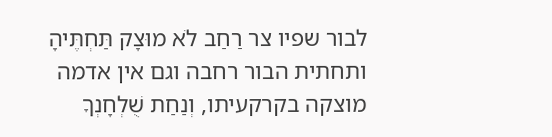לבור שפיו צר רַחַב לֹא מוּצָק תַּחְתֶּיהָ ותחתית הבור רחבה וגם אין אדמה מוצקה בקרקעיתו, וְנַחַת שֻׁלְחָנְךָ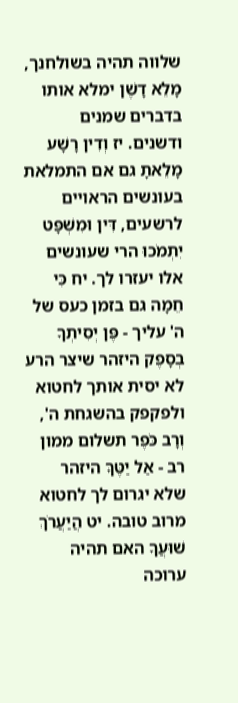שלווה תהיה בשולחנך, מָלֵא דָשֶׁן ימלא אותו בדברים שמנים ודשנים. יז וְדִין רָשָׁע מָלֵאתָ גם אם התמלאת בעונשים הראויים לרשעים, דִּין וּמִשְׁפָּט יִתְמֹכוּ הרי שעונשים אלו יעזרו לך. יח כִּי חֵמָה גם בזמן כעס של ה' עליך - פֶּן יְסִיתְךָ בְסָפֶק היזהר שיצר הרע לא יסית אותך לחטוא ולפקפק בהשגחת ה', וְרָב כֹּפֶר תשלום ממון רב - אַל יַטֶּךָּ היזהר שלא יגרום לך לחטוא מרוב טובה. יט הֲיַעֲרֹךְ שׁוּעֲךָ האם תהיה ערוכה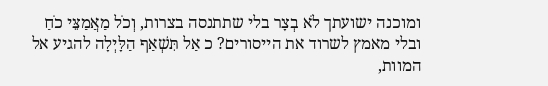ומוכנה ישועתך לֹא בְצָר בלי שתתנסה בצרות, וְכֹל מַאֲמַצֵּי כֹחַ ובלי מאמץ לשרוד את הייסורים? כ אַל תִּשְׁאַף הַלָּיְלָה להגיע אל המוות,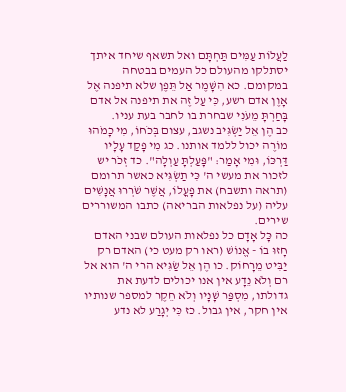לַעֲלוֹת עַמִּים תַּחְתָּם ואל תשאף שיחד איתך יסתלקו מהעולם כל העמים בבטחה במקומם. כא הִשָּׁמֶר אַל תֵּפֶן שלא תיפנה אֶל אָוֶן אדם רשע, כִּי עַל זֶה את תיפנה אל אדם בָּחַרְתָּ מֵעֹנִי שבחרת בו לחבר בעת עניו.
כב הֶן אֵל יַשְׂגִּיב נשגב, עצום בְּכֹחוֹ, מִי כָמֹהוּ מוֹרֶה יכול ללמד אותנו. כג מִי פָקַד עָלָיו דַּרְכּוֹ, וּמִי אָמַר: "פָּעַלְתָּ עַוְלָה". כד זְכֹר יש לזכור את מעשי ה' כִּי תַשְׂגִּיא כאשר תרומם (תראה ותשבח) את פָעֳלוֹ, אֲשֶׁר שֹׁרְרוּ אֲנָשִׁים עליה (על נפלאות הבריאה) כתבו המשוררים שירים.
כה כָּל אָדָם כל נפלאות העולם שבני האדם חָזוּ בוֹ - אֱנוֹשׁ (ראו רק מעט כי) האדם רק יַבִּיט מֵרָחוֹק. כו הֶן אֵל שַׂגִּיא הרי ה' הוא אל רם וְלֹא נֵדָע אין אנו יכולים לדעת את גדולתו, מִסְפַּר שָׁנָיו וְלֹא חֵקֶר למספר שנותיו אין חקר, אין גבול. כז כִּי יְגָרַע לא נדע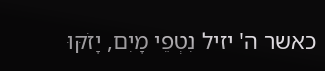כאשר ה' יזיל נִטְפֵי מָיִם, יָזֹקּוּ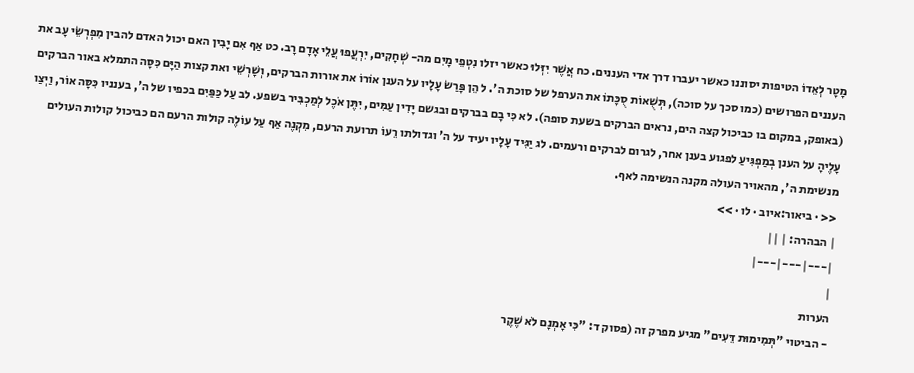מָטָר לְאֵדוֹ הטיפות יסוננו כאשר יעברו דרך אדי העננים. כח אֲשֶׁר יִזְּלוּ כאשר יזלו נִטְפֵי מָיִם מה- שְׁחָקִים, יִרְעֲפוּ עֲלֵי אָדָם רָב. כט אַף אִם יָבִין האם יכול האדם להבין מִפְרְשֵׂי עָב את העננים הפרושים (כמו סכך על סוכה), תְּשֻׁאוֹת סֻכָּתוֹ את הערפל של סוכת ה'. ל הֵן פָּרַשׂ עָלָיו על הענן אוֹרוֹ את אורות הברקים, וְשָׁרְשֵׁי ואת קצות הַיָּם כִּסָּה התמלא באור הברקים (באופק, במקום בו כביכול קצה הים, נראים הברקים בשעת סופה). לא כִּי בָם בברקים ובגשם יָדִין עַמִּים, יִתֶּן אֹכֶל לְמַכְבִּיר בשפע. לב עַל כַּפַּיִם בכפיו של ה', בענניו כִּסָּה אוֹר, וַיְצַו עָלֶיהָ על הענן בְמַפְגִּיעַ לפגוע בענן אחר, לגרום לברקים ורעמים. לג יַגִּיד עָלָיו יעיד על ה' וגדולתו רֵעוֹ תרועת הרעם, מִקְנֶה אַף עַל עוֹלֶה קולות הרעם הם כביכול קולות העולים מנשימת ה', מהאויר העולה מקנה הנשימה לאף.
<< · ביאור:איוב · לו · >>
| הבהרה: | ||
|---|---|---|
|
הערות
- הביטוי "תְּמִימוּת דֵּעִים" מגיע מפרק זה (פסוק ד: "כִּי אָמְנָם לֹא שֶׁקֶר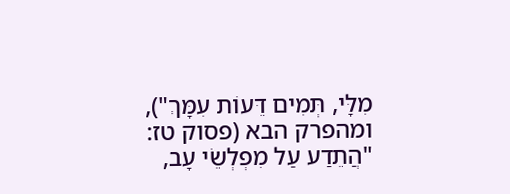מִלָּי, תְּמִים דֵּעוֹת עִמָּךְ"), ומהפרק הבא (פסוק טז: "הֲתֵדַע עַל מִפְלְשֵׂי עָב,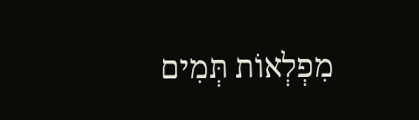מִפְלְאוֹת תְּמִים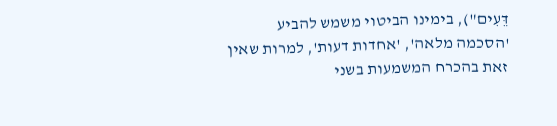דֵּעִים"), בימינו הביטוי משמש להביע 'הסכמה מלאה', 'אחדות דעות', למרות שאין זאת בהכרח המשמעות בשני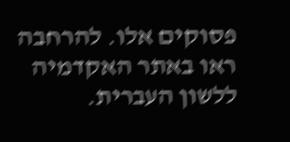פסוקים אלו. להרחבה ראו באתר האקדמיה ללשון העברית.